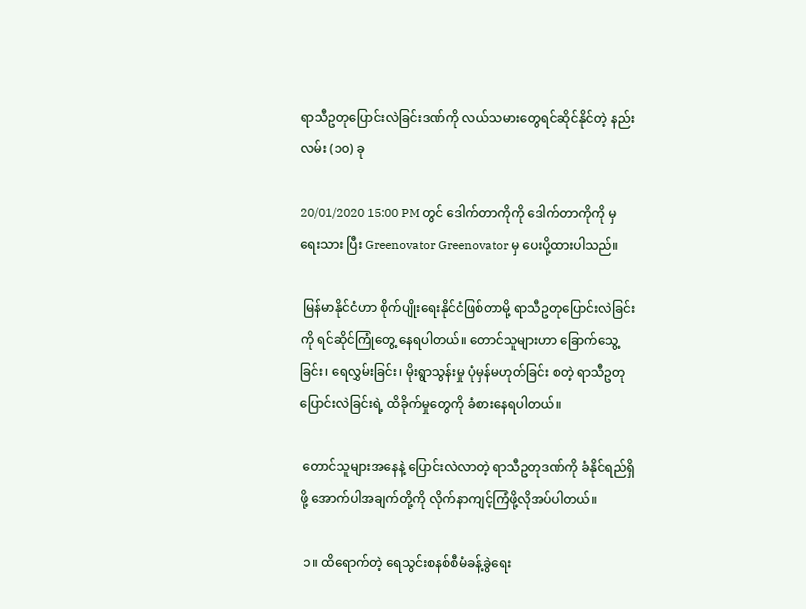ရာသီဥတုပြောင်းလဲခြင်းဒဏ်ကို လယ်သမားတွေရင်ဆိုင်နိုင်တဲ့ နည်းလမ်း (၁၀) ခု

20/01/2020 15:00 PM တွင် ဒေါက်တာကိုကို ဒေါက်တာကိုကို မှ ရေးသား ပြီး Greenovator Greenovator မှ ပေးပို့ထားပါသည်။

 မြန်မာနိုင်ငံဟာ စိုက်ပျိုးရေးနိုင်ငံဖြစ်တာမို့ ရာသီဥတုပြောင်းလဲခြင်းကို ရင်ဆိုင်ကြုံတွေ့ နေရပါတယ်။ တောင်သူများဟာ ခြောက်သွေ့ခြင်း၊ ရေလွှမ်းခြင်း၊ မိုးရွာသွန်းမှု ပုံမှန်မဟုတ်ခြင်း စတဲ့ ရာသီဥတုပြောင်းလဲခြင်းရဲ့ ထိခိုက်မှုတွေကို ခံစားနေရပါတယ်။

 တောင်သူများအနေနဲ့ ပြောင်းလဲလာတဲ့ ရာသီဥတုဒဏ်ကို ခံနိုင်ရည်ရှိဖို့ အောက်ပါအချက်တို့ကို လိုက်နာကျင့်ကြံဖို့လိုအပ်ပါတယ်။

 ၁။ ထိရောက်တဲ့ ရေသွင်းစနစ်စီမံခန့်ခွဲရေး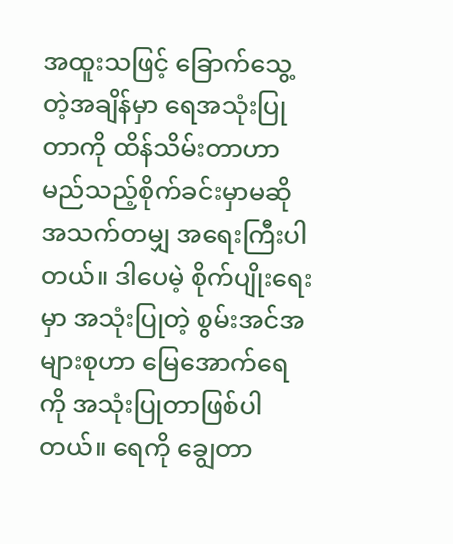အထူးသဖြင့် ခြောက်သွေ့တဲ့အချိန်မှာ ရေအသုံးပြုတာကို ထိန်သိမ်းတာဟာ မည်သည့်စိုက်ခင်းမှာမဆို အသက်တမျှ အရေးကြီးပါတယ်။ ဒါပေမဲ့ စိုက်ပျိုးရေးမှာ အသုံးပြုတဲ့ စွမ်းအင်အများစုဟာ မြေအောက်ရေကို အသုံးပြုတာဖြစ်ပါတယ်။ ရေကို ချွေတာ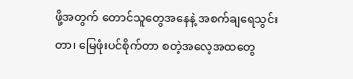ဖို့အတွက် တောင်သူတွေအနေနဲ့ အစက်ချရေသွင်းတာ၊ မြေဖုံးပင်စိုက်တာ စတဲ့အလေ့အထတွေ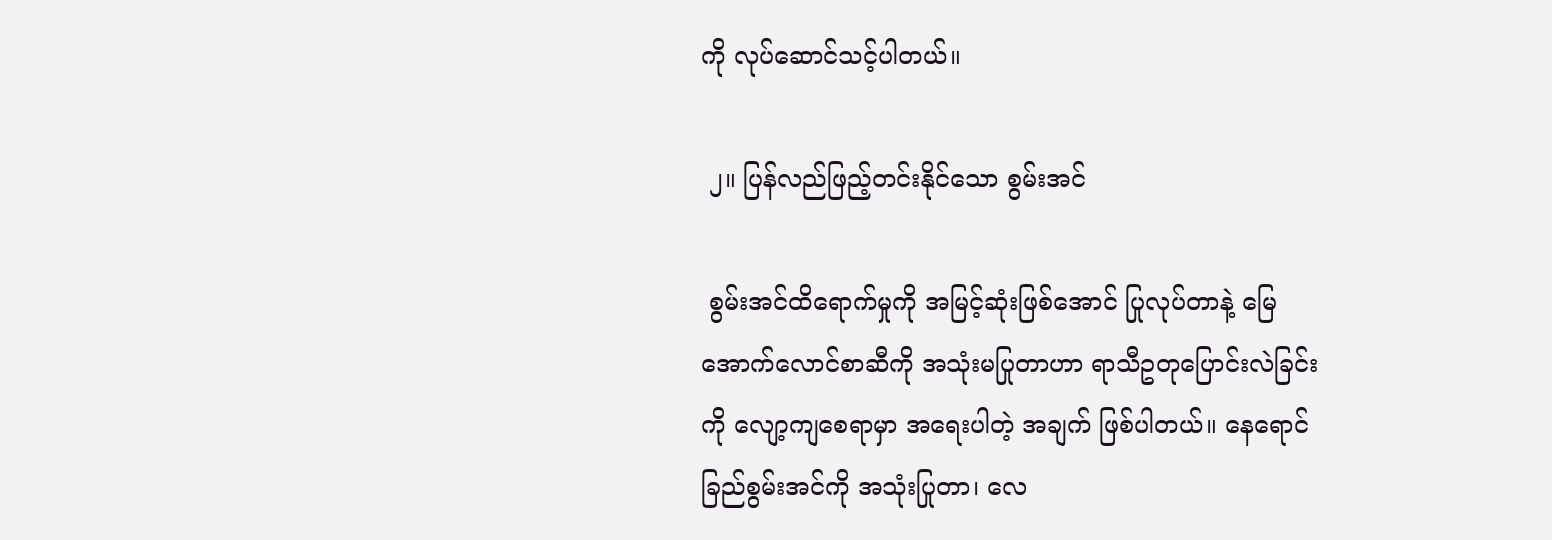ကို လုပ်ဆောင်သင့်ပါတယ်။

 ၂။ ပြန်လည်ဖြည့်တင်းနိုင်သော စွမ်းအင်

 စွမ်းအင်ထိရောက်မှုကို အမြင့်ဆုံးဖြစ်အောင် ပြုလုပ်တာနဲ့ မြေအောက်လောင်စာဆီကို အသုံးမပြုတာဟာ ရာသီဥတုပြောင်းလဲခြင်းကို လျော့ကျစေရာမှာ အရေးပါတဲ့ အချက် ဖြစ်ပါတယ်။ နေရောင်ခြည်စွမ်းအင်ကို အသုံးပြုတာ၊ လေ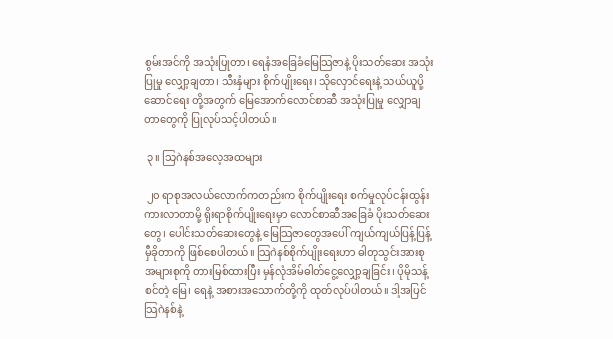စွမ်းအင်ကို အသုံးပြုတာ၊ ရေနံအခြေခံမြေသြဇာနဲ့ ပိုးသတ်ဆေး အသုံးပြုမှု လျှော့ချတာ၊ သီးနှံများ စိုက်ပျိုးရေး၊ သိုလှောင်ရေးနဲ့ သယ်ယူပို့ဆောင်ရေး တို့အတွက် မြေအောက်လောင်စာဆီ အသုံးပြုမှု လျှောချတာတွေကို ပြုလုပ်သင့်ပါတယ်။

 ၃။ သြဂဲနစ်အလေ့အထများ

 ၂၀ ရာစုအလယ်လောက်ကတည်းက စိုက်ပျိုးရေး စက်မှုလုပ်ငန်းထွန်းကားလာတာမို့ ရိုးရာစိုက်ပျိုးရေးမှာ လောင်စာဆီအခြေခံ ပိုးသတ်ဆေးတွေ၊ ပေါင်းသတ်ဆေးတွေနဲ့ မြေသြဇာတွေအပေါ် ကျယ်ကျယ်ပြန့်ပြန့် မှီခိုတာကို ဖြစ်စေပါတယ်။ သြဂဲနစ်စိုက်ပျိုးရေးဟာ ဓါတုသွင်းအားစု အများစုကို တားမြစ်ထားပြီး မှန်လုံအိမ်ဓါတ်ငွေ့လျှော့ချခြင်း၊ ပိုမိုသန့်စင်တဲ့ မြေ၊ ရေနဲ့ အစားအသောက်တို့ကို ထုတ်လုပ်ပါတယ်။ ဒါ့အပြင် သြဂဲနစ်နဲ့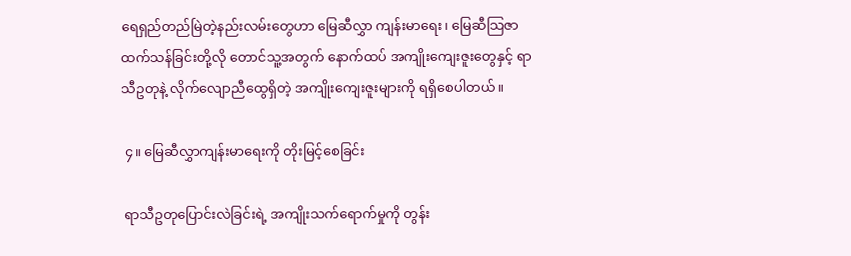ရေရှည်တည်မြဲတဲ့နည်းလမ်းတွေဟာ မြေဆီလွှာ ကျန်းမာရေး၊ မြေဆီသြဇာထက်သန်ခြင်းတို့လို တောင်သူ့အတွက် နောက်ထပ် အကျိုးကျေးဇူးတွေနှင့် ရာသီဥတုနဲ့ လိုက်လျောညီထွေရှိတဲ့ အကျိုးကျေးဇူးများကို ရရှိစေပါတယ်။

 ၄။ မြေဆီလွှာကျန်းမာရေးကို တိုးမြင့်စေခြင်း

 ရာသီဥတုပြောင်းလဲခြင်းရဲ့ အကျိုးသက်ရောက်မှုကို တွန်း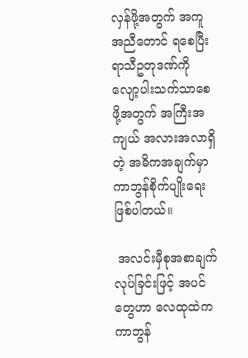လှန်ဖို့အတွက် အကူအညီတောင် ရစေပြီး ရာသီဥတုဒဏ်ကို လျော့ပါးသက်သာစေဖို့အတွက် အကြီးအကျယ် အလားအလာရှိတဲ့ အဓိကအချက်မှာ ကာဘွန်စိုက်ပျိုးရေးဖြစ်ပါတယ်။

 အလင်းမှီစုအစာချက်လုပ်ခြင်းဖြင့် အပင်တွေဟာ လေထုထဲက ကာဘွန်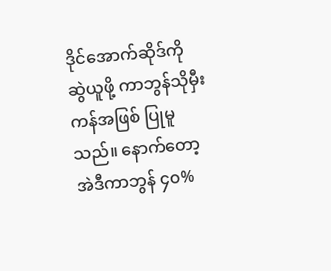ဒိုင်အောက်ဆိုဒ်ကို ဆွဲယူဖို့ ကာဘွန်သိုမှီးကန်အဖြစ် ပြုမူသည်။ နောက်တော့ အဲဒီကာဘွန် ၄၀%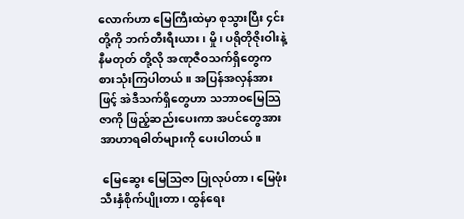လောက်ဟာ မြေကြီးထဲမှာ စုသွားပြီး ၄င်းတို့ကို ဘက်တီးရီးယား၊ မှို၊ ပရိုတိုဇိုးဝါးနဲ့ နီမတုတ် တို့လို အဏုဇီဝသက်ရှိတွေက စားသုံးကြပါတယ်။ အပြန်အလှန်အားဖြင့် အဲဒီသက်ရှိတွေဟာ သဘာဝမြေသြဇာကို ဖြည့်ဆည်းပေးကာ အပင်တွေအား အာဟာရဓါတ်များကို ပေးပါတယ်။

 မြေဆွေး မြေသြဇာ ပြုလုပ်တာ၊ မြေဖုံးသီးနှံစိုက်ပျိုးတာ၊ ထွန်ရေး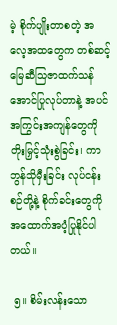မဲ့ စိုက်ပျိုးတာစတဲ့ အလေ့အထတွေက တစ်ဆင့် မြေဆီသြဇာထက်သန်အောင်ပြုလုပ်တာနဲ့ အပင်အကြွင်းအကျန်တွေကို တိုးမြှင့်သုံးစွဲခြင်း၊ ကာဘွန်သိုမှီးခြင်း လုပ်ငန်းစဉ်တို့နဲ့ စိုက်ခင်းတွေကို အထောက်အပံ့ပြုနိုင်ပါတယ်။

 ၅။ စိမ်းလန်းသော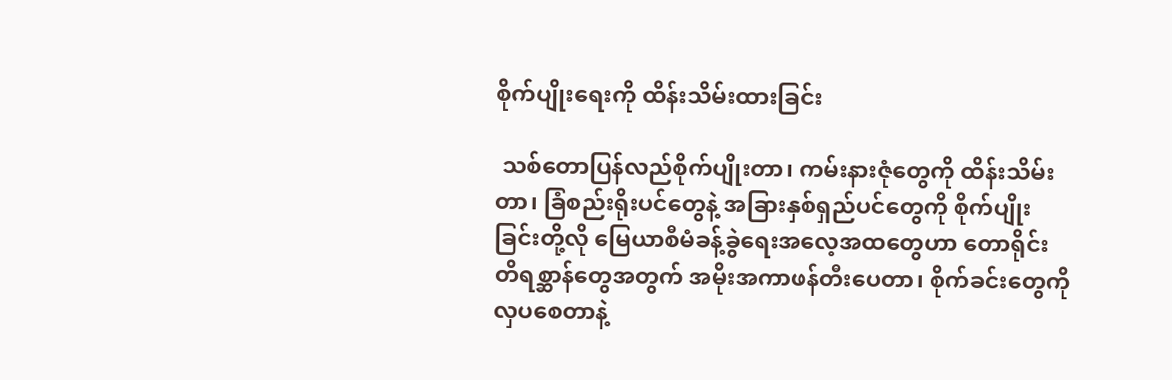စိုက်ပျိုးရေးကို ထိန်းသိမ်းထားခြင်း

 သစ်တောပြန်လည်စိုက်ပျိုးတာ၊ ကမ်းနားဇုံတွေကို ထိန်းသိမ်းတာ၊ ခြံစည်းရိုးပင်တွေနဲ့ အခြားနှစ်ရှည်ပင်တွေကို စိုက်ပျိုးခြင်းတို့လို မြေယာစီမံခန့်ခွဲရေးအလေ့အထတွေဟာ တောရိုင်း တိရစ္ဆာန်တွေအတွက် အမိုးအကာဖန်တီးပေတာ၊ စိုက်ခင်းတွေကို လှပစေတာနဲ့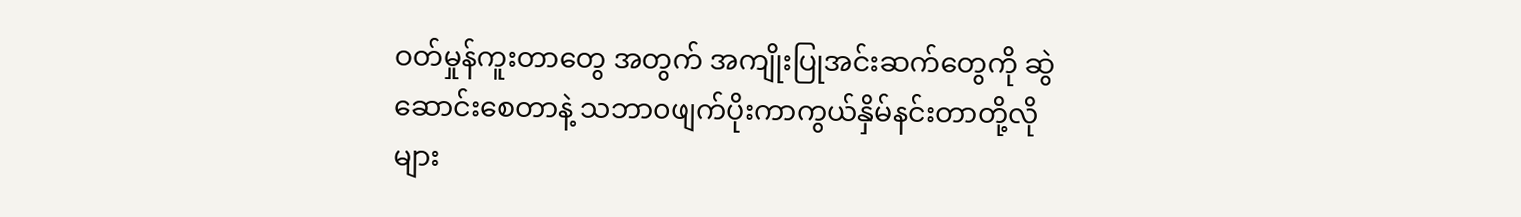ဝတ်မှုန်ကူးတာတွေ အတွက် အကျိုးပြုအင်းဆက်တွေကို ဆွဲဆောင်းစေတာနဲ့ သဘာ၀ဖျက်ပိုးကာကွယ်နှိမ်နင်းတာတို့လို များ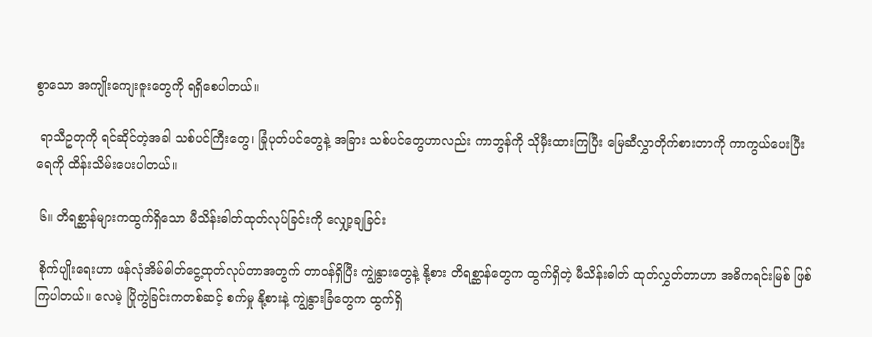စွာသော အကျိုးကျေးဇူးတွေကို ရရှိစေပါတယ်။

 ရာသီဥတုကို ရင်ဆိုင်တဲ့အခါ သစ်ပင်ကြီးတွေ၊ ခြုံပုတ်ပင်တွေနဲ့ အခြား သစ်ပင်တွေဟာလည်း ကာဘွန်ကို သိုမှီးထားကြပြီး မြေဆီလွှာတိုက်စားတာကို ကာကွယ်ပေးပြီး ရေကို ထိန်းသိမ်းပေးပါတယ်။

 ၆။ တိရစ္ဆာန်များကထွက်ရှိသော မီသိန်းဓါတ်ထုတ်လုပ်ခြင်းကို လျှော့ချခြင်း

 စိုက်ပျိုးရေးဟာ ဖန်လုံအိမ်ဓါတ်ငွေ့ထုတ်လုပ်တာအတွက် တာဝန်ရှိပြီး ကျွဲနွားတွေနဲ့ နို့စား တိရစ္ဆာန်တွေက ထွက်ရှိတဲ့ မီသိန်းဓါတ် ထုတ်လွှတ်တာဟာ အဓိကရင်းမြစ် ဖြစ်ကြပါတယ်။ လေမဲ့ ပြိုကွဲခြင်းကတစ်ဆင့် စက်မှု နို့စားနဲ့ ကျွဲနွားခြံတွေက ထွက်ရှိ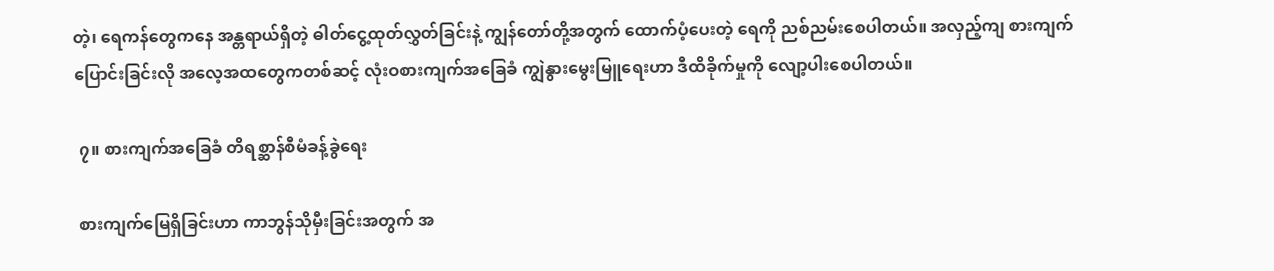တဲ့၊ ရေကန်တွေကနေ အန္တရာယ်ရှိတဲ့ ဓါတ်ငွေ့ထုတ်လွှတ်ခြင်းနဲ့ ကျွန်တော်တို့အတွက် ထောက်ပံ့ပေးတဲ့ ရေကို ညစ်ညမ်းစေပါတယ်။ အလှည့်ကျ စားကျက်ပြောင်းခြင်းလို အလေ့အထတွေကတစ်ဆင့် လုံးဝစားကျက်အခြေခံ ကျွဲနွားမွေးမြူရေးဟာ ဒီထိခိုက်မှုကို လျော့ပါးစေပါတယ်။

 ၇။ စားကျက်အခြေခံ တိရစ္ဆာန်စီမံခန့်ခွဲရေး

 စားကျက်မြေရှိခြင်းဟာ ကာဘွန်သိုမှီးခြင်းအတွက် အ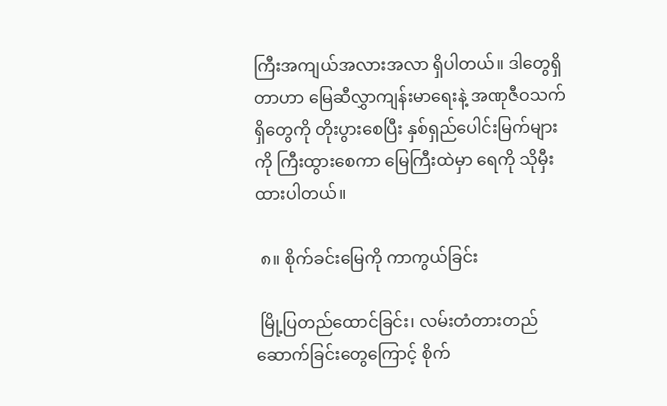ကြီးအကျယ်အလားအလာ ရှိပါတယ်။ ဒါတွေရှိတာဟာ မြေဆီလွှာကျန်းမာရေးနဲ့ အဏုဇီဝသက်ရှိတွေကို တိုးပွားစေပြီး နှစ်ရှည်ပေါင်းမြက်များကို ကြီးထွားစေကာ မြေကြီးထဲမှာ ရေကို သိုမှီးထားပါတယ်။

 ၈။ စိုက်ခင်းမြေကို ကာကွယ်ခြင်း

 မြို့ပြတည်ထောင်ခြင်း၊ လမ်းတံတားတည်ဆောက်ခြင်းတွေကြောင့် စိုက်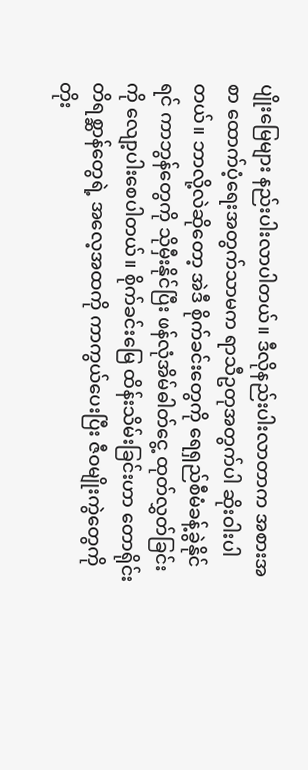ပျိုးမြေများ နည်းပါးလာပါတယ်။ ဒီလိုနည်းပါးလာတာက အစားအစာ ထောက်ပံ့ရေးအတွက်သာမက ရာသီဥတုအတွက်ပါ ဆိုးဝါးပါတယ်။ ဘာလို့လဲဆိုတော့ အဲဒီ စိုက်ခင်းတွေကို ရေရှည်စီမံခန့်ခွဲနိုင်ရင် ကာဘွန်တွေကို သိုမှီးနိုင်ပြီး ဖန်လုံအိမ်ဓါတ်ငွေ့ ထုတ်လွှတ်ခြင်းကို လျော့ပါးစေပါတယ်။ စိုက်ခင်းမြေ ထိန်းသိမ်းခြင်းဟာ တောရိုင်းတိရစ္ဆာန်တွေရဲ့ အလေ့အထကို ကာကွယ်ပေးပြီး ဇီဝမျိုးကွဲတွေကို တိုး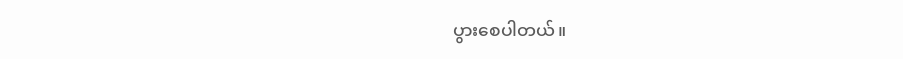ပွားစေပါတယ်။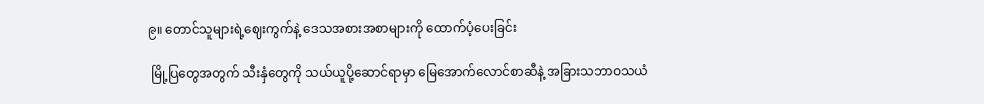၉။ တောင်သူများရဲ့ဈေးကွက်နဲ့ ဒေသအစားအစာများကို ထောက်ပံ့ပေးခြင်း

 မြို့ပြတွေအတွက် သီးနှံတွေကို သယ်ယူပို့ဆောင်ရာမှာ မြေအောက်လောင်စာဆီနဲ့ အခြားသဘာဝသယံ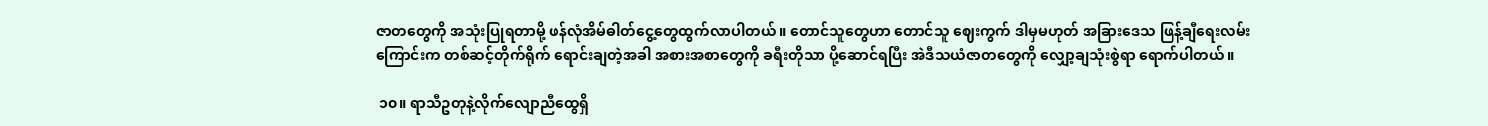ဇာတတွေကို အသုံးပြုရတာမို့ ဖန်လုံအိမ်ဓါတ်ငွေ့တွေထွက်လာပါတယ်။ တောင်သူတွေဟာ တောင်သူ ဈေးကွက် ဒါမှမဟုတ် အခြားဒေသ ဖြန့်ချီရေးလမ်းကြောင်းက တစ်ဆင့်တိုက်ရိုက် ရောင်းချတဲ့အခါ အစားအစာတွေကို ခရီးတိုသာ ပို့ဆောင်ရပြီး အဲဒီသယံဇာတတွေကို လျှော့ချသုံးစွဲရာ ရောက်ပါတယ်။

 ၁၀။ ရာသီဥတုနဲ့လိုက်လျောညီထွေရှိ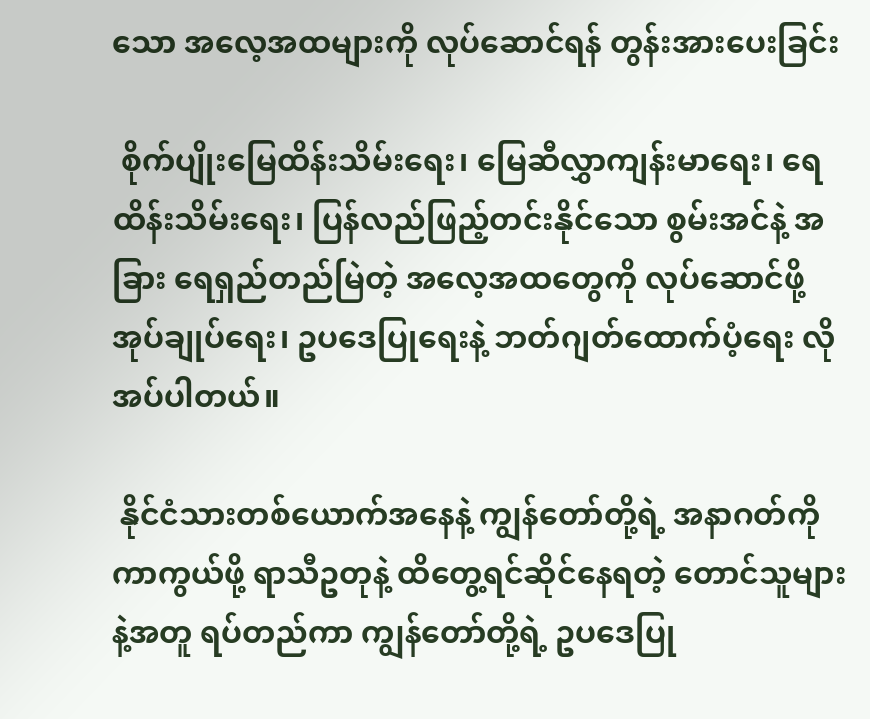သော အလေ့အထများကို လုပ်ဆောင်ရန် တွန်းအားပေးခြင်း

 စိုက်ပျိုးမြေထိန်းသိမ်းရေး၊ မြေဆီလွှာကျန်းမာရေး၊ ရေထိန်းသိမ်းရေး၊ ပြန်လည်ဖြည့်တင်းနိုင်သော စွမ်းအင်နဲ့ အခြား ရေရှည်တည်မြဲတဲ့ အလေ့အထတွေကို လုပ်ဆောင်ဖို့ အုပ်ချုပ်ရေး၊ ဥပဒေပြုရေးနဲ့ ဘတ်ဂျတ်ထောက်ပံ့ရေး လိုအပ်ပါတယ်။

 နိုင်ငံသားတစ်ယောက်အနေနဲ့ ကျွန်တော်တို့ရဲ့ အနာဂတ်ကို ကာကွယ်ဖို့ ရာသီဥတုနဲ့ ထိတွေ့ရင်ဆိုင်နေရတဲ့ တောင်သူများနဲ့အတူ ရပ်တည်ကာ ကျွန်တော်တို့ရဲ့ ဥပဒေပြု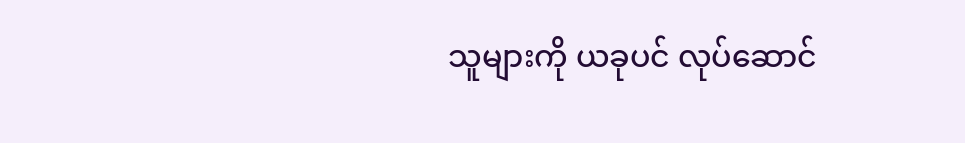သူများကို ယခုပင် လုပ်ဆောင်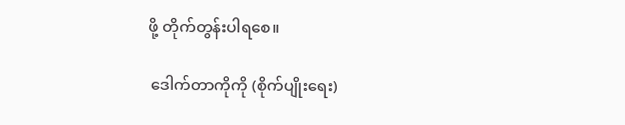ဖို့ တိုက်တွန်းပါရစေ။

 ဒေါက်တာကိုကို (စိုက်ပျိုးရေး)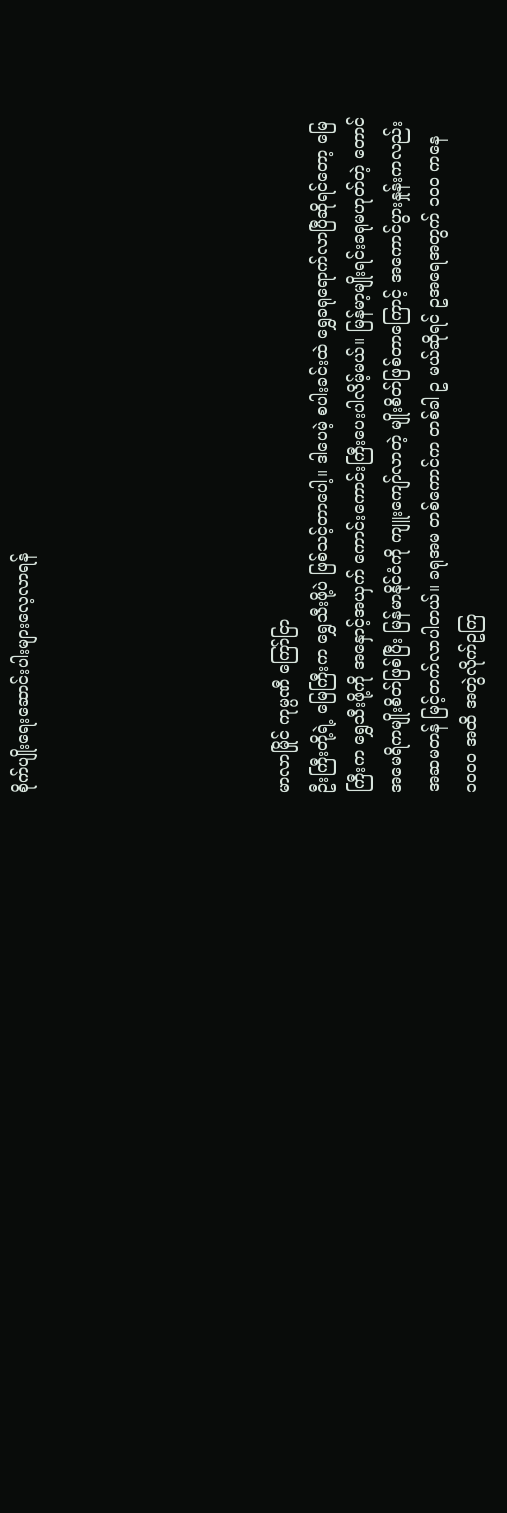စိုက်ပျိုးရေးဆောင်းပါးများလေ့လာရန်






မာလာမြိုင် ကုမ္ပဏီ ကြော်ငြာ
ဦးကြီးတို့ရဲ့ မြေကြီးက ရွှေသီးဖို့ပဲ ဖြစ်သင့်တာပေါ့။ ဒါပေမဲ့ စပါးခင်းထဲ ရွှေခရုရောက်လာပြီဆိုရင်တော့ မြေကြီးက ရွှေသီးဖို့ကို အနှောင့်အယှက် ကောင်းကောင်းကြီးပေးပါလိမ့်မယ်။ မြန်မာ့မျိုးရင်းခရုမဟုတ်တဲ့ တောင်အမေရိကမျိုးစိတ်ဖြစ်ပြီး မြန်မာနိုင်ငံကို ကျူးကျော်လာတဲ့ မျိုးစိတ်ဖြစ်တာကြောင့် အကောင်ပွားနှုန်းကလည်း အဆမတန် မြင့်တက်လာပါတယ်။ ခရုအမ တစ်ကောင်က တစ်ခါ ဥ မယ်ဆိုရင် ဥအရေအတွက် ၁၀၀ ကနေ ၁၀၀၀ အထိ အတွဲလိုက်ဥကြ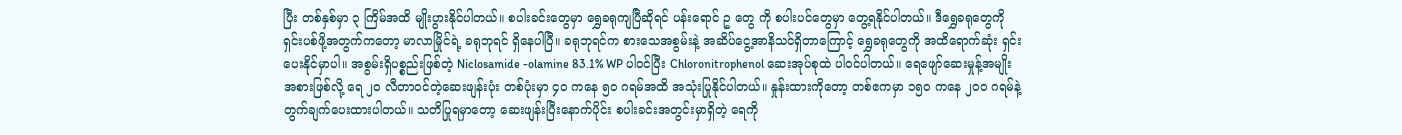ပြီး တစ်နှစ်မှာ ၃ ကြိမ်အထိ မျိုးပွားနိုင်ပါတယ်။ စပါးခင်းတွေမှာ ရွှေခရုကျပြီဆိုရင် ပန်းရောင် ဥ တွေ ကို စပါးပင်တွေမှာ တွေ့ရနိုင်ပါတယ်။ ဒီရွှေခရုတွေကို ရှင်းပစ်ဖို့အတွက်ကတော့ မာလာမြိုင်ရဲ့ ခရုဘုရင် ရှိနေပါပြီ။ ခရုဘုရင်က စားသေအစွမ်းနဲ့ အဆိပ်ငွေ့အာနိသင်ရှိတာကြောင့် ရွှေခရုတွေကို အထိရောက်ဆုံး ရှင်းပေးနိုင်မှာပါ။ အစွမ်းရှိပစ္စည်းဖြစ်တဲ့ Niclosamide -olamine 83.1% WP ပါဝင်ပြီး Chloronitrophenol ဆေးအုပ်စုထဲ ပါဝင်ပါတယ်။ ရေဖျော်ဆေးမှုန့်အမျိုးအစားဖြစ်လို့ ရေ ၂၀ လီတာဝင်တဲ့ဆေးဖျန်းပုံး တစ်ပုံးမှာ ၄၀ ကနေ ၅၀ ဂရမ်အထိ အသုံးပြုနိုင်ပါတယ်။ နှုန်းထားကိုတော့ တစ်ဧကမှာ ၁၅၀ ကနေ ၂၀၀ ဂရမ်နဲ့ တွက်ချက်ပေးထားပါတယ်။ သတိပြုရမှာတော့ ဆေးဖျန်းပြီးနောက်ပိုင်း စပါးခင်းအတွင်းမှာရှိတဲ့ ရေကို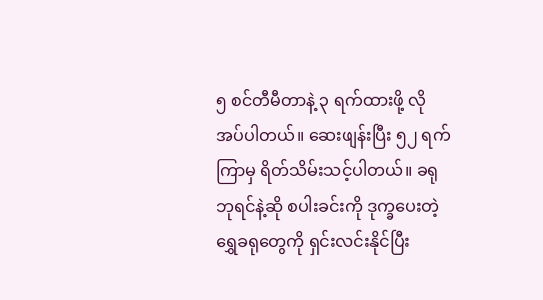၅ စင်တီမီတာနဲ့ ၃ ရက်ထားဖို့ လိုအပ်ပါတယ်။ ဆေးဖျန်းပြီး ၅၂ ရက်ကြာမှ ရိတ်သိမ်းသင့်ပါတယ်။ ခရုဘုရင်နဲ့ဆို စပါးခင်းကို ဒုက္ခပေးတဲ့ ရွှေခရုတွေကို ရှင်းလင်းနိုင်ပြီး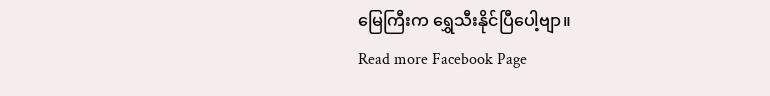မြေကြီးက ရွှေသီးနိုင်ပြီပေါ့ဗျာ။
Read more Facebook Page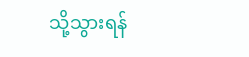သို့သွားရန်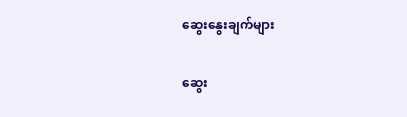ဆွေးနွေးချက်များ

ဆွေး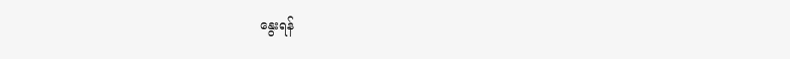နွေးရန်